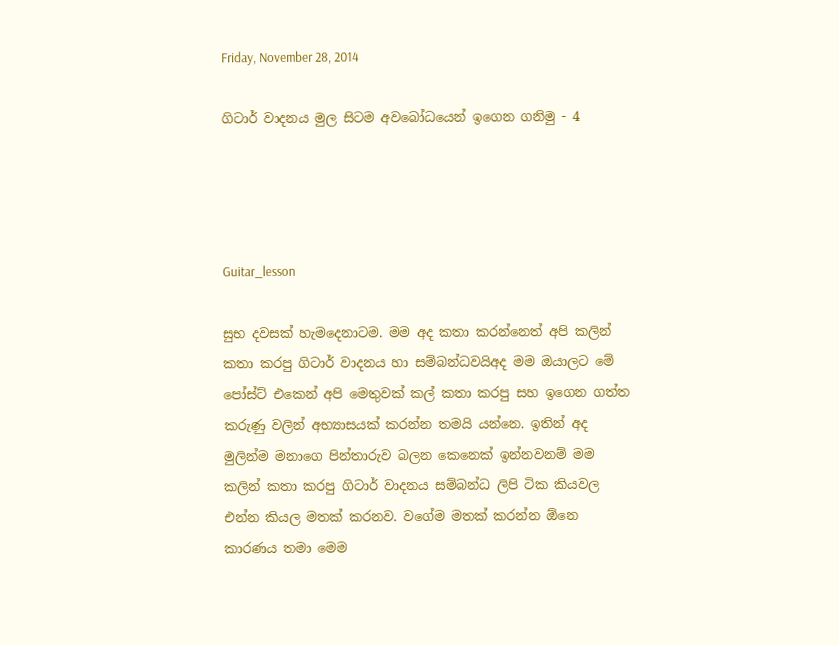Friday, November 28, 2014

ගිටාර් වාදනය මුල සිටම අවබෝධයෙන් ඉගෙන ගනිමු - 4




Guitar_lesson

සුභ දවසක් හැමදෙනාටම. මම අද කතා කරන්නෙත් අපි කලින් කතා කරපු ගිටාර් වාදනය හා සම්බන්ධවයිඅද මම ඔයාලට මේ පෝස්ට් එකෙන් අපි මෙතුවක් කල් කතා කරපු සහ ඉගෙන ගත්ත කරුණු වලින් අභ්‍යාසයක් කරන්න තමයි යන්නෙ. ඉතින් අද මුලින්ම මනාගෙ පින්තාරුව බලන කෙනෙක් ඉන්නවනම් මම කලින් කතා කරපු ගිටාර් වාදනය සම්බන්ධ ලිපි ටික කියවල එන්න කියල මතක් කරනව. වගේම මතක් කරන්න ඕනෙ කාරණය තමා මෙම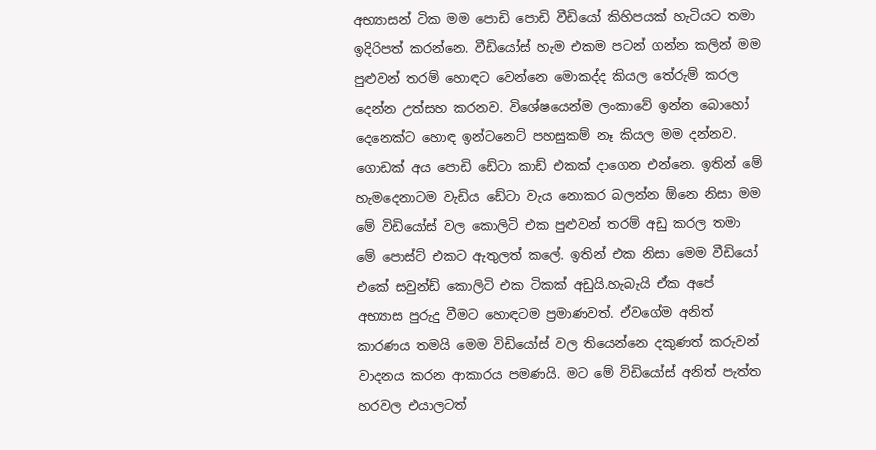අභ්‍යාසන් ටික මම පොඩි පොඩි වීඩියෝ කිහිපයක් හැටියට තමා ඉදිරිපත් කරන්නෙ. වීඩියෝස් හැම එකම පටන් ගන්න කලින් මම පුළුවන් තරම් හොඳට වෙන්නෙ මොකද්ද කියල තේරුම් කරල දෙන්න උත්සහ කරනව. විශේෂයෙන්ම ලංකාවේ ඉන්න බොහෝ දෙනෙක්ට හොඳ ඉන්ටනෙට් පහසුකම් නෑ කියල මම දන්නව. ගොඩක් අය පොඩි ඩේටා කාඩ් එකක් දාගෙන එන්නෙ. ඉතින් මේ හැමදෙනාටම වැඩිය ඩේටා වැය නොකර බලන්න ඕනෙ නිසා මම මේ විඩියෝස් වල කොලිටි එක පුළුවන් තරම් අඩු කරල තමා මේ පොස්ට් එකට ඇතුලත් කලේ. ඉතින් එක නිසා මෙම වීඩියෝ එකේ සවුන්ඩ් කොලිටි එක ටිකක් අඩුයි.හැබැයි ඒක අපේ අභ්‍යාස පුරුදු වීමට හොඳටම ප්‍රමාණවත්. ඒවගේම අනිත් කාරණය තමයි මෙම විඩියෝස් වල තියෙන්නෙ දකුණත් කරුවන් වාදනය කරන ආකාරය පමණයි. මට මේ විඩියෝස් අනිත් පැත්ත හරවල එයාලටත්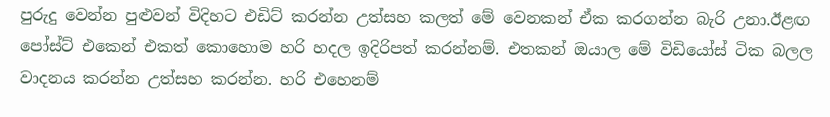පුරුදු වෙන්න පුළුවන් විදිහට එඩිට් කරන්න උත්සහ කලත් මේ වෙනකන් ඒක කරගන්න බැරි උනා.ඊළඟ පෝස්ට් එකෙන් එකත් කොහොම හරි හදල ඉදිරිපත් කරන්නම්. එතකන් ඔයාල මේ විඩියෝස් ටික බලල වාදනය කරන්න උත්සහ කරන්න. හරි එහෙනම්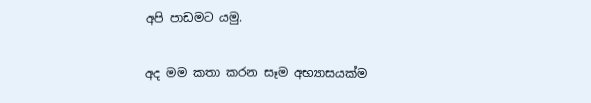අපි පාඩමට යමු.

අද මම කතා කරන සෑම අභ්‍යාසයක්ම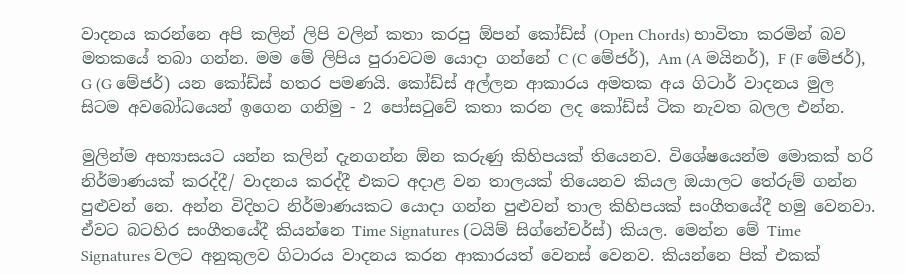වාදනය කරන්නෙ අපි කලින් ලිපි වලින් කතා කරපු ඕපන් කෝඩ්ස් (Open Chords) භාවිතා කරමින් බව මතකයේ තබා ගන්න. මම මේ ලිපිය පුරාවටම යොදා ගන්නේ C (C මේජර්), Am (A මයිනර්), F (F මේජර්), G (G මේජර්) යන කෝඩ්ස් හතර පමණයි. කෝඩ්ස් අල්ලන ආකාරය අමතක අය ගිටාර් වාදනය මුල සිටම අවබෝධයෙන් ඉගෙන ගනිමු - 2 පෝසටුවේ කතා කරන ලද කෝඩ්ස් ටික නැවත බලල එන්න.

මුලින්ම අභ්‍යාසයට යන්න කලින් දැනගන්න ඕන කරුණු කිහිපයක් තියෙනව. විශේෂයෙන්ම මොකක් හරි නිර්මාණයක් කරද්දී/ වාදනය කරද්දී එකට අදාළ වන තාලයක් තියෙනව කියල ඔයාලට තේරුම් ගන්න පුළුවන් නෙ. අන්න විදිහට නිර්මාණයකට යොදා ගන්න පුළුවන් තාල කිහිපයක් සංගීතයේදී හමු වෙනවා. ඒවට බටහිර සංගීතයේදී කියන්නෙ Time Signatures (ටයිම් සිග්නේචර්ස්) කියල. මෙන්න මේ Time Signatures වලට අනුකුලව ගිටාරය වාදනය කරන ආකාරයත් වෙනස් වෙනව. කියන්නෙ පික් එකක්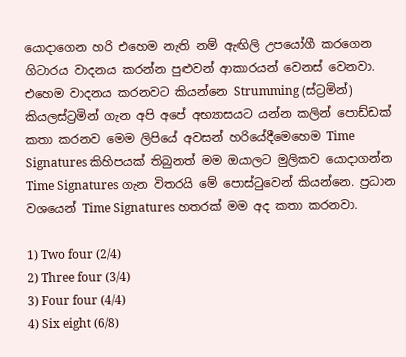යොදාගෙන හරි එහෙම නැති නම් ඇඟිලි උපයෝගී කරගෙන ගිටාරය වාදනය කරන්න පුළුවන් ආකාරයන් වෙනස් වෙනවා. එහෙම වාදනය කරනවට කියන්නෙ Strumming (ස්ට්‍රමින්) කියලස්ට්‍රමින් ගැන අපි අපේ අභ්‍යාසයට යන්න කලින් පොඩ්ඩක් කතා කරනව මෙම ලිපියේ අවසන් හරියේදීමෙහෙම Time Signatures කිහිපයක් තිබුනත් මම ඔයාලට මුලිකව යොදාගන්න Time Signatures ගැන විතරයි මේ පොස්ටුවෙන් කියන්නෙ. ප්‍රධාන වශයෙන් Time Signatures හතරක් මම අද කතා කරනවා.

1) Two four (2/4)
2) Three four (3/4)
3) Four four (4/4)
4) Six eight (6/8)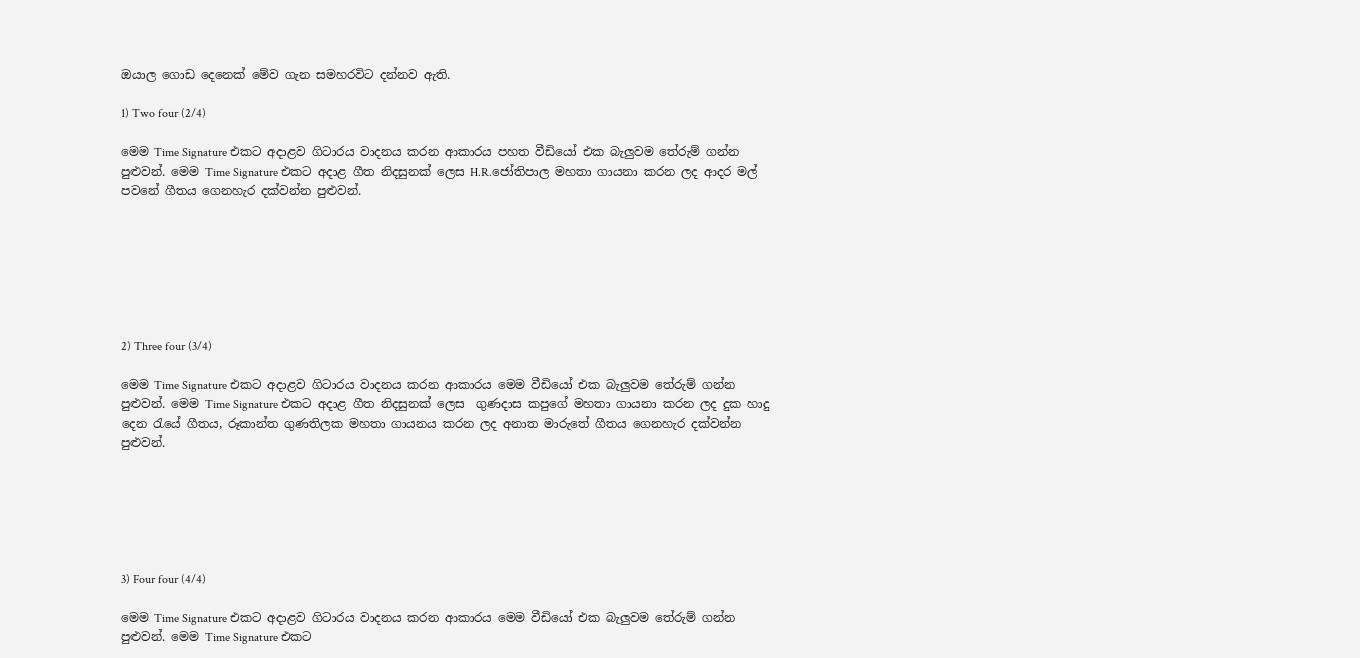ඔයාල ගොඩ දෙනෙක් මේව ගැන සමහරවිට දන්නව ඇති.

1) Two four (2/4)

මෙම Time Signature එකට අදාළව ගිටාරය වාදනය කරන ආකාරය පහත වීඩියෝ එක බැලුවම තේරුම් ගන්න පුළුවන්. මෙම Time Signature එකට අදාළ ගීත නිදසුනක් ලෙස H.R.ජෝතිපාල මහතා ගායනා කරන ලද ආදර මල් පවනේ ගීතය ගෙනහැර දක්වන්න පුළුවන්.







2) Three four (3/4)

මෙම Time Signature එකට අදාළව ගිටාරය වාදනය කරන ආකාරය මෙම වීඩියෝ එක බැලුවම තේරුම් ගන්න පුළුවන්. මෙම Time Signature එකට අදාළ ගීත නිදසුනක් ලෙස  ගුණදාස කපුගේ මහතා ගායනා කරන ලද දුක හාදු දෙන රැයේ ගීතය, රූකාන්ත ගුණතිලක මහතා ගායනය කරන ලද අනාත මාරුතේ ගීතය ගෙනහැර දක්වන්න පුළුවන්.






3) Four four (4/4)

මෙම Time Signature එකට අදාළව ගිටාරය වාදනය කරන ආකාරය මෙම වීඩියෝ එක බැලුවම තේරුම් ගන්න පුළුවන්. මෙම Time Signature එකට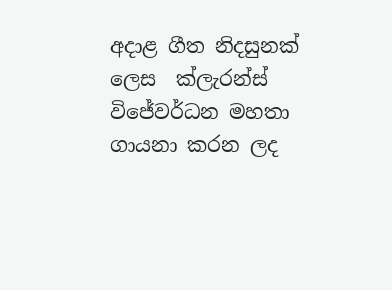අදාළ ගීත නිදසුනක් ලෙස  ක්ලැරන්ස් විජේවර්ධන මහතා ගායනා කරන ලද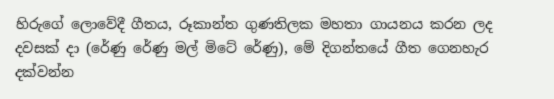හිරුගේ ලොවේදී ගීතය, රූකාන්ත ගුණතිලක මහතා ගායනය කරන ලද දවසක් දා (රේණු රේණු මල් මිටේ රේණු), මේ දිගන්තයේ ගීත ගෙනහැර දක්වන්න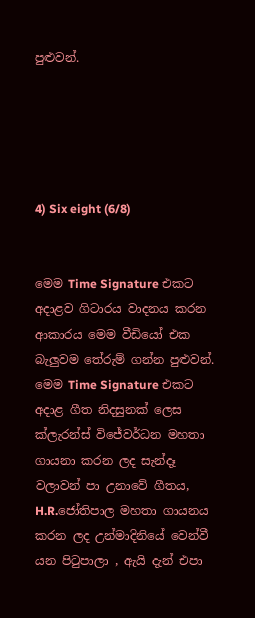පුළුවන්.





4) Six eight (6/8)


මෙම Time Signature එකට අදාළව ගිටාරය වාදනය කරන ආකාරය මෙම වීඩියෝ එක බැලුවම තේරුම් ගන්න පුළුවන්. මෙම Time Signature එකට අදාළ ගීත නිදසුනක් ලෙස  ක්ලැරන්ස් විජේවර්ධන මහතා ගායනා කරන ලද සැන්දෑ වලාවන් පා උනාවේ ගීතය, H.R.ජෝතිපාල මහතා ගායනය කරන ලද උන්මාදිනියේ වෙන්වී යන පිටුපාලා , ඇයි දැන් එපා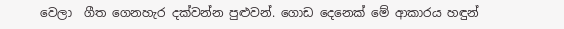වෙලා  ගීත ගෙනහැර දක්වන්න පුළුවන්. ගොඩ දෙනෙක් මේ ආකාරය හඳුන්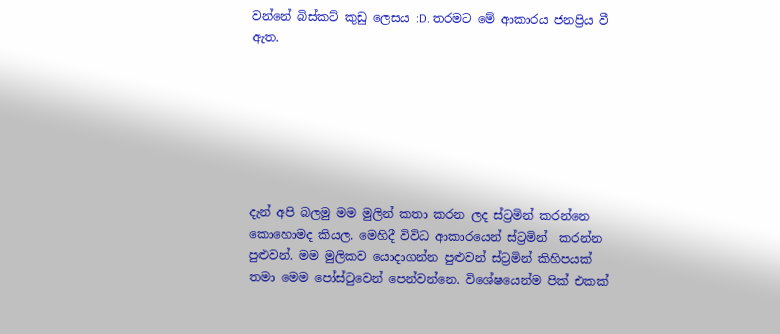වන්නේ බිස්කට් කුඩු ලෙසය :D. තරමට මේ ආකාරය ජනප්‍රිය වී ඇත.







දැන් අපි බලමු මම මුලින් කතා කරන ලද ස්ට්‍රමින් කරන්නෙ කොහොමද කියල. මෙහිදී විවිධ ආකාරයෙන් ස්ට්‍රමින්  කරන්න පුළුවන්. මම මුලිකව යොදාගන්න පුළුවන් ස්ට්‍රමින් කිහිපයක් තමා මෙම පෝස්ටුවෙන් පෙන්වන්නෙ. විශේෂයෙන්ම පික් එකක්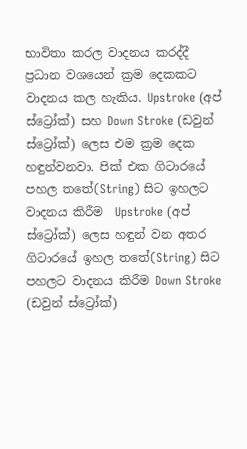භාවිතා කරල වාදනය කරද්දී ප්‍රධාන වශයෙන් ක්‍රම දෙකකට වාදනය කල හැකිය. Upstroke (අප් ස්ට්‍රෝක්) සහ Down Stroke (ඩවුන් ස්ට්‍රෝක්) ලෙස එම ක්‍රම දෙක හඳුන්වනවා. පික් එක ගිටාරයේ පහල තතේ(String) සිට ඉහලට වාදනය කිරීම  Upstroke (අප් ස්ට්‍රෝක්) ලෙස හඳුන් වන අතර  ගිටාරයේ ඉහල තතේ(String) සිට පහලට වාදනය කිරීම Down Stroke (ඩවුන් ස්ට්‍රෝක්)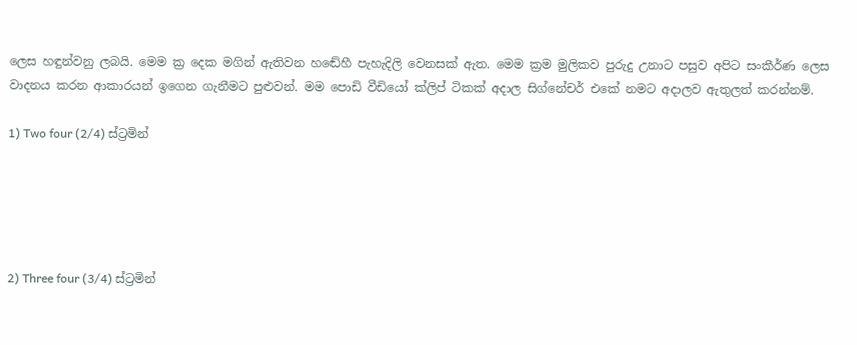ලෙස හඳුන්වනු ලබයි. මෙම ක්‍ර දෙක මගින් ඇතිවන හඬේහී පැහැදිලි වෙනසක් ඇත. මෙම ක්‍රම මුලිකව පුරුදු උනාට පසුව අපිට සංකීර්ණ ලෙස වාදනය කරන ආකාරයන් ඉගෙන ගැනීමට පුළුවන්. මම පොඩි වීඩියෝ ක්ලිප් ටිකක් අදාල සිග්නේචර් එකේ නමට අදාලව ඇතුලත් කරන්නම්.

1) Two four (2/4) ස්ට්‍රමින්





2) Three four (3/4) ස්ට්‍රමින්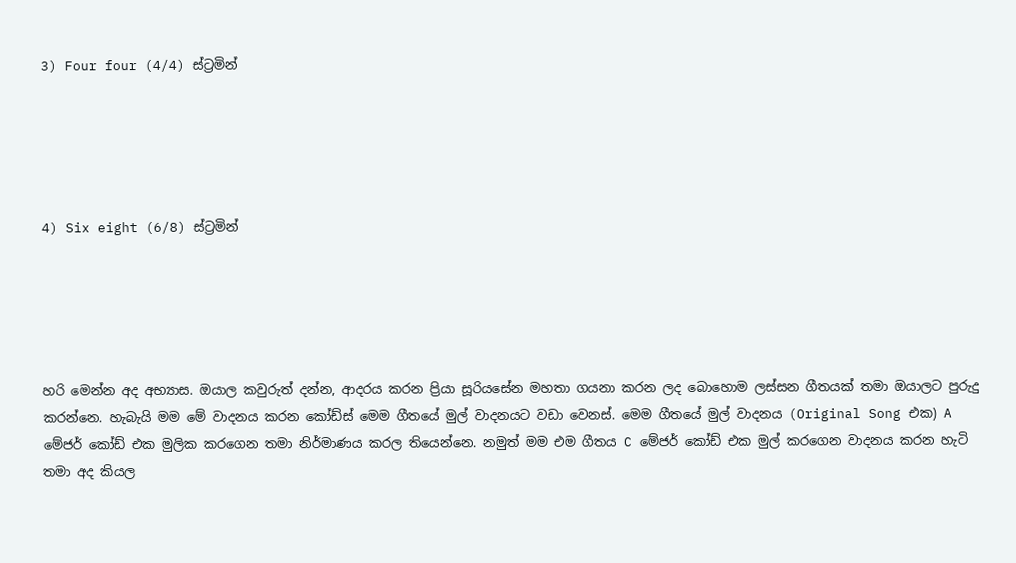3) Four four (4/4) ස්ට්‍රමින්





4) Six eight (6/8) ස්ට්‍රමින්





හරි මෙන්න අද අභ්‍යාස. ඔයාල කවුරුත් දන්න, ආදරය කරන ප්‍රියා සූරියසේන මහතා ගයනා කරන ලද බොහොම ලස්සන ගීතයක් තමා ඔයාලට පුරුදු කරන්නෙ. හැබැයි මම මේ වාදනය කරන කෝඩ්ස් මෙම ගීතයේ මුල් වාදනයට වඩා වෙනස්. මෙම ගීතයේ මුල් වාදනය (Original Song එක) A මේජර් කෝඩ් එක මුලික කරගෙන තමා නිර්මාණය කරල තියෙන්නෙ. නමුත් මම එම ගීතය C මේජර් කෝඩ් එක මුල් කරගෙන වාදනය කරන හැටි තමා අද කියල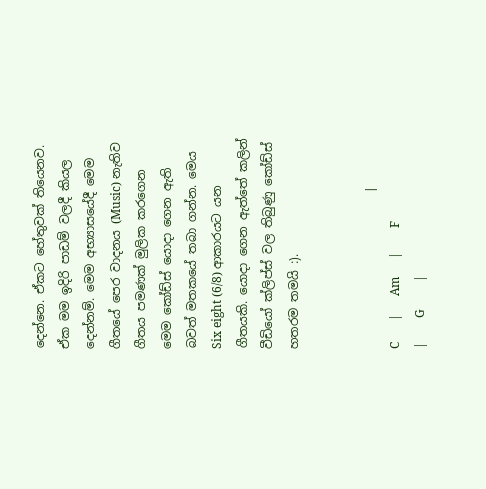දෙන්නෙ. ඒකට හේතුවක් තියෙනව. ඒක මම ඉදිරි පාඩම් වලදී කියල දෙන්නම්. මෙම අභ්‍යාසයේදී මෙම ගීතයේ පෙර වාදනය (Music) නැතිව ගීතය පමණක් මුලික කරගෙන මෙම කෝඩ්ස් යොදා ගෙන ඇති බවත් මතකයේ තබා ගන්න. මෙය Six eight (6/8) ආකාරයට යන ගීතයකි. යොදා ගෙන ඇත්තේ කලින් වීඩියෝ ක්ලිප්ස් වල තිබුණු කෝඩ්ස් හතරම තමයි :).


                          |       C       |      Am      |        F        |        G         |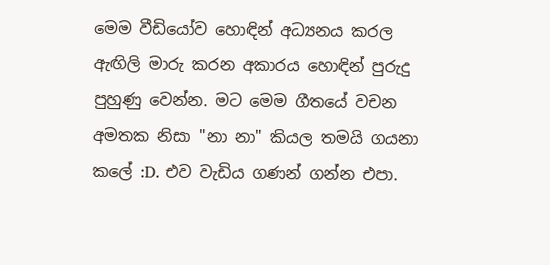මෙම වීඩියෝව හොඳින් අධ්‍යනය කරල ඇඟිලි මාරු කරන අකාරය හොඳින් පුරුදු පුහුණු වෙන්න. මට මෙම ගීතයේ වචන අමතක නිසා "නා නා" කියල තමයි ගයනා කලේ :D. එව වැඩිය ගණන් ගන්න එපා.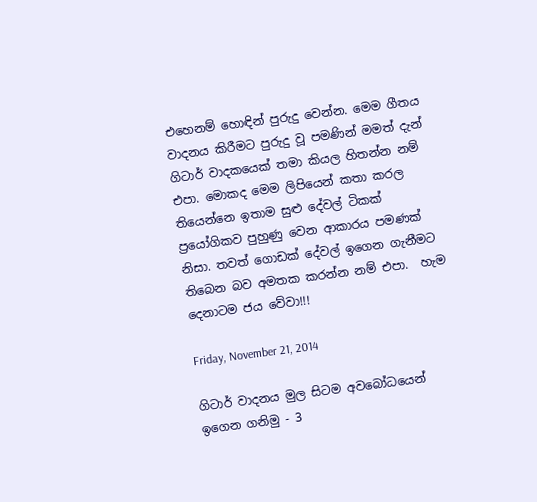එහෙනම් හොඳින් පුරුදු වෙන්න. මෙම ගීතය වාදනය කිරීමට පුරුදු වූ පමණින් මමත් දැන් ගිටාර් වාදකයෙක් තමා කියල හිතන්න නම් එපා. මොකද මෙම ලිපියෙන් කතා කරල තියෙන්නෙ ඉතාම සුළු දේවල් ටිකක් ප්‍රයෝගිකව පුහුණු වෙන ආකාරය පමණක් නිසා. තවත් ගොඩක් දේවල් ඉගෙන ගැනීමට තිබෙන බව අමතක කරන්න නම් එපා.  හැම දෙනාටම ජය වේවා!!!

Friday, November 21, 2014

ගිටාර් වාදනය මුල සිටම අවබෝධයෙන් ඉගෙන ගනිමු - 3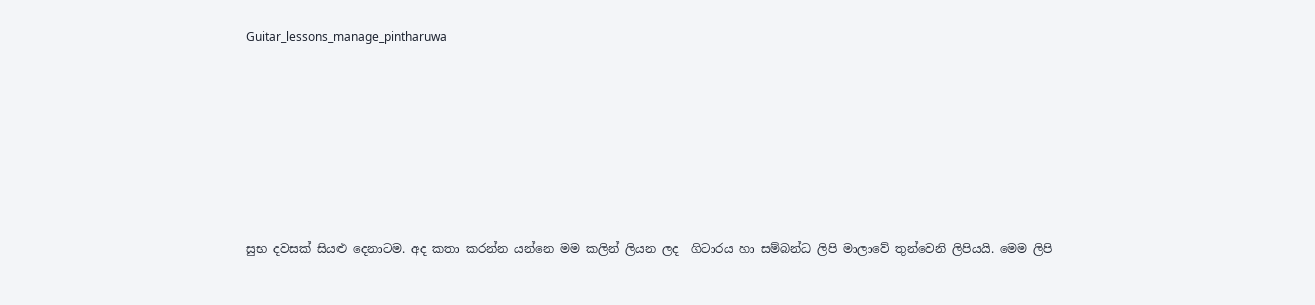Guitar_lessons_manage_pintharuwa







සුභ දවසක් සියළු දෙනාටම. අද කතා කරන්න යන්නෙ මම කලින් ලියන ලද  ගිටාරය හා සම්බන්ධ ලිපි මාලාවේ තුන්වෙනි ලිපියයි. මෙම ලිපි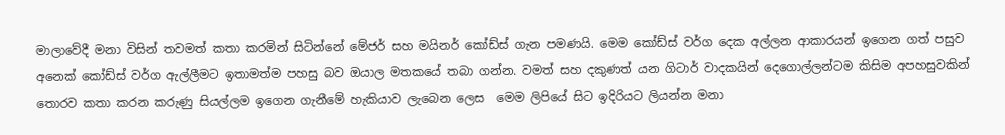මාලාවේදී මනා විසින් තවමත් කතා කරමින් සිටින්නේ මේජර් සහ මයිනර් කෝඩ්ස් ගැන පමණයි. මෙම කෝඩ්ස් වර්ග දෙක අල්ලන ආකාරයන් ඉගෙන ගත් පසුව අනෙක් කෝඩ්ස් වර්ග ඇල්ලීමට ඉතාමත්ම පහසු බව ඔයාල මතකයේ තබා ගන්න. වමත් සහ දකුණත් යන ගිටාර් වාදකයින් දෙගොල්ලන්ටම කිසිම අපහසුවකින් තොරව කතා කරන කරුණු සියල්ලම ඉගෙන ගැනීමේ හැකියාව ලැබෙන ලෙස  මෙම ලිපියේ සිට ඉදිරියට ලියන්න මනා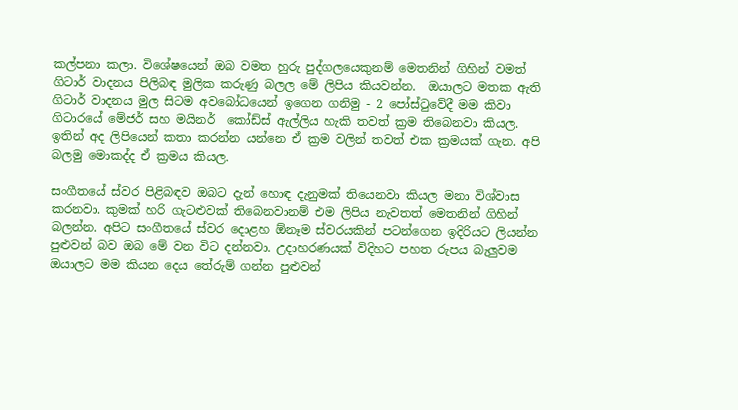කල්පනා කලා. විශේෂයෙන් ඔබ වමත හුරු පුද්ගලයෙකුනම් මෙතනින් ගිහින් වමත් ගිටාර් වාදනය පිලිබඳ මුලික කරුණු බලල මේ ලිපිය කියවන්න.  ඔයාලට මතක ඇති ගිටාර් වාදනය මුල සිටම අවබෝධයෙන් ඉගෙන ගනිමු - 2 පෝස්ටුවේදී මම කිවා ගිටාරයේ මේජර් සහ මයිනර්  කෝඩ්ස් ඇල්ලිය හැකි තවත් ක්‍රම තිබෙනවා කියල. ඉතින් අද ලිපියෙන් කතා කරන්න යන්නෙ ඒ ක්‍රම වලින් තවත් එක ක්‍රමයක් ගැන. අපි බලමු මොකද්ද ඒ ක්‍රමය කියල.

සංගීතයේ ස්වර පිළිබඳව ඔබට දැන් හොඳ දැනුමක් තියෙනවා කියල මනා විශ්වාස කරනවා. කුමක් හරි ගැටළුවක් තිබෙනවානම් එම ලිපිය නැවතත් මෙතනින් ගිහින් බලන්න. අපිට සංගීතයේ ස්වර දොළහ ඕනෑම ස්වරයකින් පටන්ගෙන ඉදිරියට ලියන්න පුළුවන් බව ඔබ මේ වන විට දන්නවා. උදාහරණයක් විදිහට පහත රුපය බැලුවම ඔයාලට මම කියන දෙය තේරුම් ගන්න පුළුවන්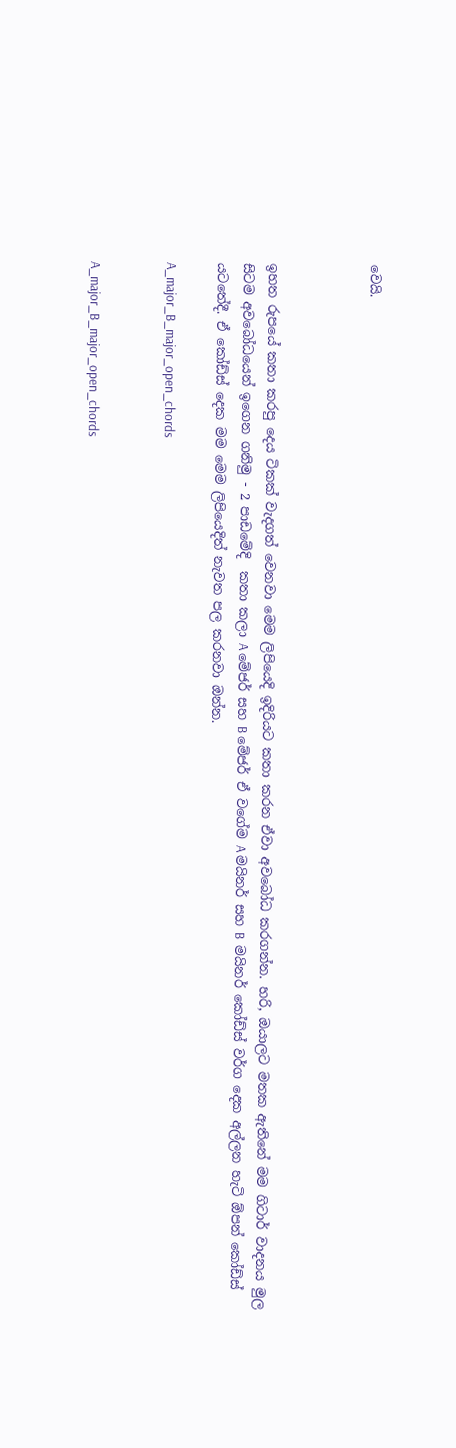වෙයි.



ඉහත රුපයේ කතා කරපු දෙය ටිකක් වැදගත් වෙනවා මෙම ලිපියෙදි ඉදිරියට කතා කරන ඒවා අවබෝධ කරගන්න. හරි, ඔයාලට මතක ඇතිනේ මම ගිටාර් වාදනය මුල සිටම අවබෝධයෙන් ඉගෙන ගනිමු - 2 පාඩමේදි  කතා කලා A මේජර් සහ B මේජර් ඒ වගේම A මයිනර් සහ B  මයිනර් කෝඩ්ස් වර්ග දෙක අල්ලන හැටි ඕපන් කෝඩ්ස් යටතේදී. ඒ කෝඩ්ස් දෙක මම මෙම ලිපියෙදිත් නැවත පල කරනවා ඔන්න.

A_major_B_major_open_chords


A_major_B_major_open_chords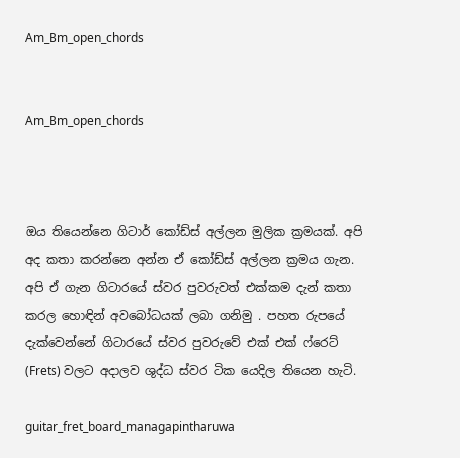Am_Bm_open_chords


Am_Bm_open_chords



ඔය තියෙන්නෙ ගිටාර් කෝඩ්ස් අල්ලන මුලික ක්‍රමයක්. අපි අද කතා කරන්නෙ අන්න ඒ කෝඩ්ස් අල්ලන ක්‍රමය ගැන. අපි ඒ ගැන ගිටාරයේ ස්වර පුවරුවත් එක්කම දැන් කතා කරල හොඳින් අවබෝධයක් ලබා ගනිමු . පහත රුපයේ දැක්වෙන්නේ ගිටාරයේ ස්වර පුවරුවේ එක් එක් ෆ්රෙට් (Frets) වලට අදාලව ශුද්ධ ස්වර ටික යෙදිල තියෙන හැටි.

guitar_fret_board_managapintharuwa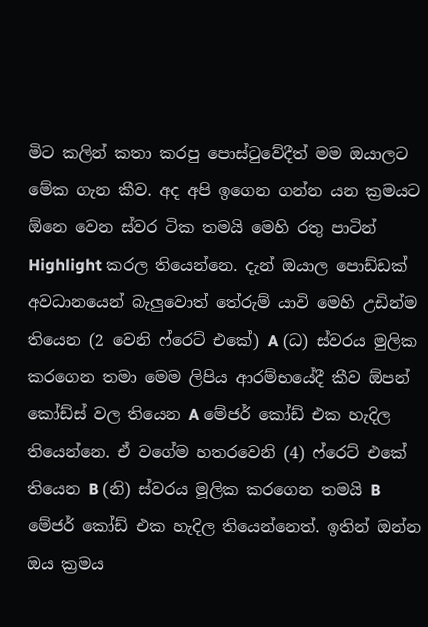මිට කලින් කතා කරපු පොස්ටුවේදීත් මම ඔයාලට මේක ගැන කීව. අද අපි ඉගෙන ගන්න යන ක්‍රමයට ඕනෙ වෙන ස්වර ටික තමයි මෙහි රතු පාටින් Highlight කරල තියෙන්නෙ. දැන් ඔයාල පොඩ්ඩක් අවධානයෙන් බැලුවොත් තේරුම් යාවි මෙහි උඩින්ම තියෙන (2 වෙනි ෆ්රෙට් එකේ) A (ධ) ස්වරය මුලික කරගෙන තමා මෙම ලිපිය ආරම්භයේදී කීව ඕපන් කෝඩ්ස් වල තියෙන A මේජර් කෝඩ් එක හැදිල තියෙන්නෙ. ඒ වගේම හතරවෙනි (4) ෆ්රෙට් එකේ තියෙන B (නි) ස්වරය මූලික කරගෙන තමයි B මේජර් කෝඩ් එක හැදිල තියෙන්නෙත්. ඉතින් ඔන්න ඔය ක්‍රමය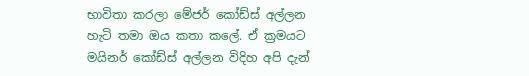භාවිතා කරලා මේජර් කෝඩ්ස් අල්ලන හැටි තමා ඔය කතා කලේ. ඒ ක්‍රමයට මයිනර් කෝඩ්ස් අල්ලන විදිහ අපි දැන්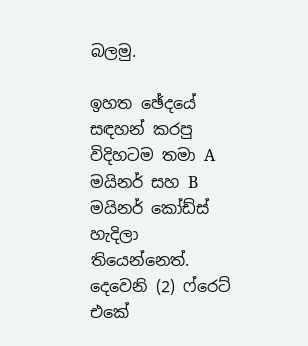බලමු.

ඉහත ඡේදයේ සඳහන් කරපු විදිහටම තමා A මයිනර් සහ B මයිනර් කෝඩ්ස් හැදිලා තියෙන්නෙත්. දෙවෙනි (2) ෆ්රෙට් එකේ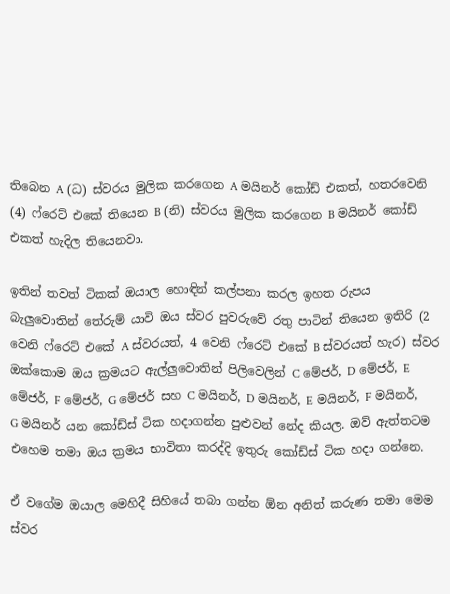තිබෙන A (ධ) ස්වරය මුලික කරගෙන A මයිනර් කෝඩ් එකත්, හතරවෙනි (4) ෆ්රෙට් එකේ තියෙන B (නි) ස්වරය මුලික කරගෙන B මයිනර් කෝඩ් එකත් හැදිල තියෙනවා.

ඉතින් තවත් ටිකක් ඔයාල හොඳින් කල්පනා කරල ඉහත රුපය බැලුවොතින් තේරුම් යාවි ඔය ස්වර පුවරුවේ රතු පාටින් තියෙන ඉතිරි (2 වෙනි ෆ්රෙට් එකේ A ස්වරයත්, 4 වෙනි ෆ්රෙට් එකේ B ස්වරයත් හැර) ස්වර ඔක්කොම ඔය ක්‍රමයට ඇල්ලුවොතින් පිලිවෙලින් C මේජර්, D මේජර්, E මේජර්, F මේජර්, G මේජර් සහ C මයිනර්, D මයිනර්, E මයිනර්, F මයිනර්, G මයිනර් යන කෝඩ්ස් ටික හදාගන්න පුළුවන් නේද කියල. ඔව් ඇත්තටම එහෙම තමා ඔය ක්‍රමය භාවිතා කරද්දි ඉතුරු කෝඩ්ස් ටික හදා ගන්නෙ.

ඒ වගේම ඔයාල මෙහිදී සිහියේ තබා ගන්න ඕන අනිත් කරුණ තමා මෙම ස්වර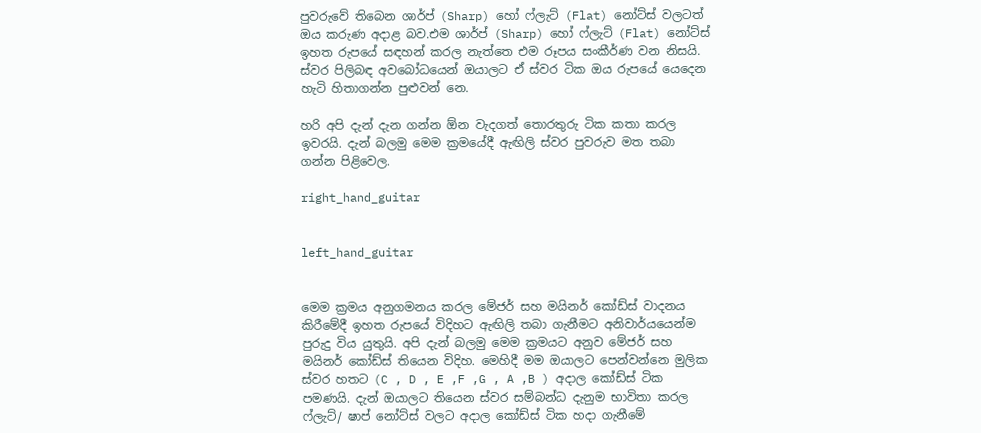පුවරුවේ තිබෙන ශාර්ප් (Sharp) හෝ ෆ්ලැට් (Flat) නෝට්ස් වලටත් ඔය කරුණ අදාළ බව.එම ශාර්ප් (Sharp) හෝ ෆ්ලැට් (Flat) නෝට්ස් ඉහත රුපයේ සඳහන් කරල නැත්තෙ එම රූපය සංකීර්ණ වන නිසයි. ස්වර පිලිබඳ අවබෝධයෙන් ඔයාලට ඒ ස්වර ටික ඔය රුපයේ යෙදෙන හැටි හිතාගන්න පුළුවන් නෙ.

හරි අපි දැන් දැන ගන්න ඕන වැදගත් තොරතුරු ටික කතා කරල ඉවරයි. දැන් බලමු මෙම ක්‍රමයේදී ඇඟිලි ස්වර පුවරුව මත තබා ගන්න පිළිවෙල.

right_hand_guitar


left_hand_guitar


මෙම ක්‍රමය අනුගමනය කරල මේජර් සහ මයිනර් කෝඩ්ස් වාදනය කිරීමේදී ඉහත රුපයේ විදිහට ඇඟිලි තබා ගැනීමට අනිවාර්යයෙන්ම පුරුදු විය යුතුයි. අපි දැන් බලමු මෙම ක්‍රමයට අනුව මේජර් සහ මයිනර් කෝඩ්ස් තියෙන විදිහ. මෙහිදී මම ඔයාලට පෙන්වන්නෙ මුලික ස්වර හතට (C , D , E ,F ,G , A ,B ) අදාල කෝඩ්ස් ටික පමණයි. දැන් ඔයාලට තියෙන ස්වර සම්බන්ධ දැනුම භාවිතා කරල ෆ්ලැට්/ ෂාප් නෝට්ස් වලට අදාල කෝඩ්ස් ටික හදා ගැනීමේ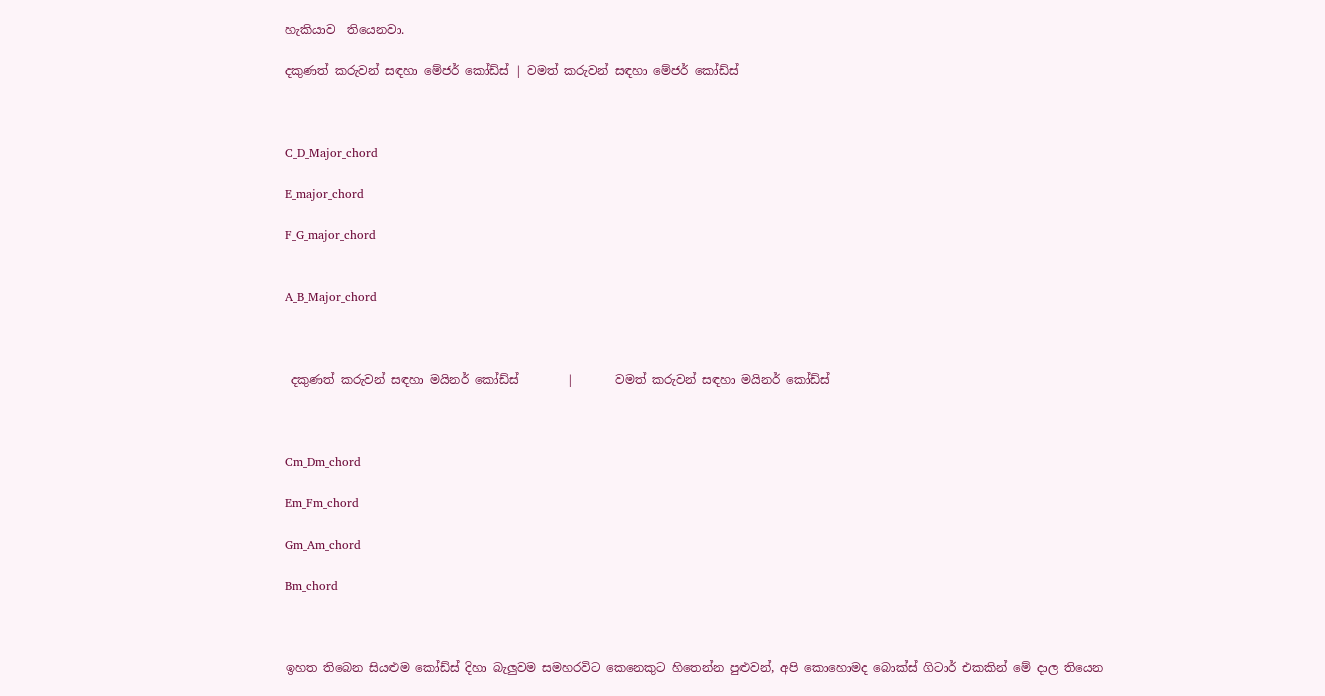හැකියාව  තියෙනවා.

දකුණත් කරුවන් සඳහා මේජර් කෝඩ්ස් | වමත් කරුවන් සඳහා මේජර් කෝඩ්ස්



C_D_Major_chord

E_major_chord

F_G_major_chord


A_B_Major_chord



 දකුණත් කරුවන් සඳහා මයිනර් කෝඩ්ස්        |       වමත් කරුවන් සඳහා මයිනර් කෝඩ්ස්



Cm_Dm_chord

Em_Fm_chord

Gm_Am_chord

Bm_chord



ඉහත තිබෙන සියළුම කෝඩ්ස් දිහා බැලුවම සමහරවිට කෙනෙකුට හිතෙන්න පුළුවන්, අපි කොහොමද බොක්ස් ගිටාර් එකකින් මේ දාල තියෙන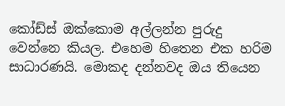කෝඩ්ස් ඔක්කොම අල්ලන්න පුරුදු වෙන්නෙ කියල. එහෙම හිතෙන එක හරිම සාධාරණයි. මොකද දන්නවද ඔය තියෙන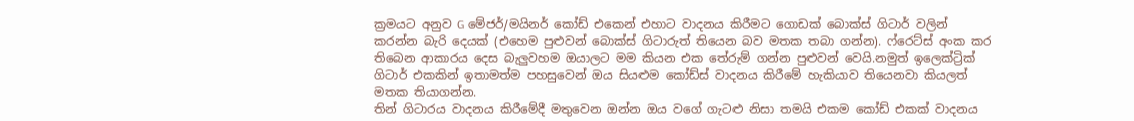ක්‍රමයට අනුව G මේජර්/මයිනර් කෝඩ් එකෙන් එහාට වාදනය කිරීමට ගොඩක් බොක්ස් ගිටාර් වලින් කරන්න බැරි දෙයක් (එහෙම පුළුවන් බොක්ස් ගිටාරුත් තියෙන බව මතක තබා ගන්න). ෆ්රෙට්ස් අංක කර තිබෙන ආකාරය දෙස බැලුවහම ඔයාලට මම කියන එක තේරුම් ගන්න පුළුවන් වෙයි.නමුත් ඉලෙක්ට්‍රික් ගිටාර් එකකින් ඉතාමත්ම පහසුවෙන් ඔය සියළුම කෝඩ්ස් වාදනය කිරීමේ හැකියාව තියෙනවා කියලත් මතක තියාගන්න.
තින් ගිටාරය වාදනය කිරීමේදී මතුවෙන ඔන්න ඔය වගේ ගැටළු නිසා තමයි එකම කෝඩ් එකක් වාදනය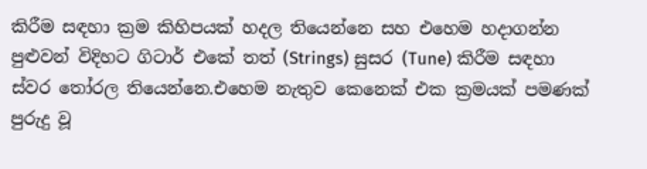කිරීම සඳහා ක්‍රම කිහිපයක් හදල තියෙන්නෙ සහ එහෙම හදාගන්න පුළුවන් විදිහට ගිටාර් එකේ තත් (Strings) සුසර (Tune) කිරීම සඳහා ස්වර තෝරල තියෙන්නෙ.එහෙම නැතුව කෙනෙක් එක ක්‍රමයක් පමණක් පුරුදු වූ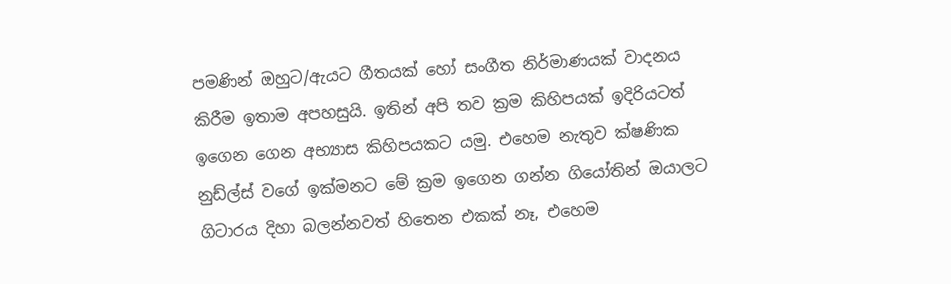පමණින් ඔහුට/ඇයට ගීතයක් හෝ සංගීත නිර්මාණයක් වාදනය කිරීම ඉතාම අපහසුයි. ඉතින් අපි තව ක්‍රම කිහිපයක් ඉදිරියටත් ඉගෙන ගෙන අභ්‍යාස කිහිපයකට යමු. එහෙම නැතුව ක්ෂණික නුඩ්ල්ස් වගේ ඉක්මනට මේ ක්‍රම ඉගෙන ගන්න ගියෝතින් ඔයාලට ගිටාරය දිහා බලන්නවත් හිතෙන එකක් නෑ, එහෙම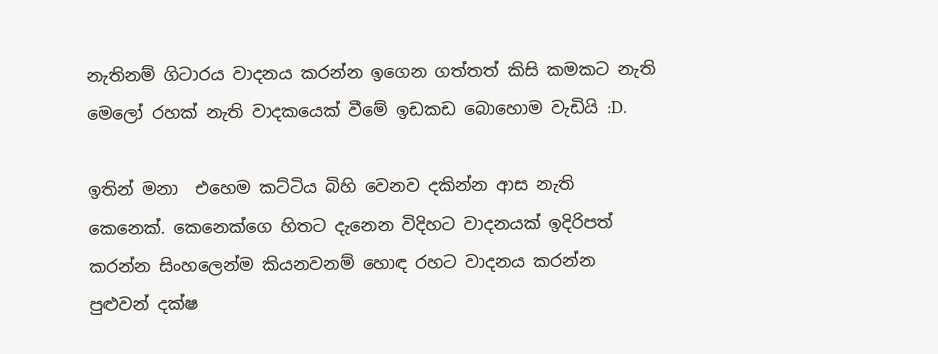නැතිනම් ගිටාරය වාදනය කරන්න ඉගෙන ගත්තත් කිසි කමකට නැති මෙලෝ රහක් නැති වාදකයෙක් වීමේ ඉඩකඩ බොහොම වැඩියි :D.

ඉතින් මනා  එහෙම කට්ටිය බිහි වෙනව දකින්න ආස නැති කෙනෙක්. කෙනෙක්ගෙ හිතට දැනෙන විදිහට වාදනයක් ඉදිරිපත් කරන්න සිංහලෙන්ම කියනවනම් හොඳ රහට වාදනය කරන්න පුළුවන් දක්ෂ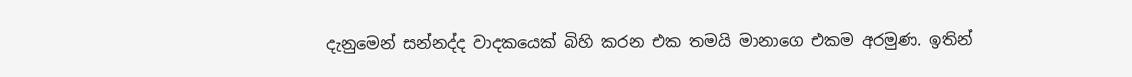දැනුමෙන් සන්නද්ද වාදකයෙක් බිහි කරන එක තමයි මානාගෙ එකම අරමුණ. ඉතින්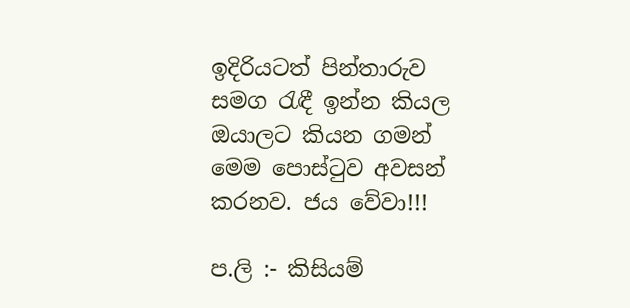ඉදිරියටත් පින්තාරුව සමග රැඳී ඉන්න කියල ඔයාලට කියන ගමන් මෙම පොස්ටුව අවසන් කරනව. ජය වේවා!!!

ප.ලි :- කිසියම්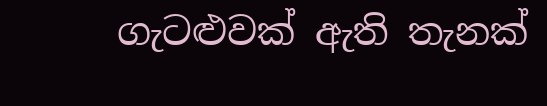ගැටළුවක් ඇති තැනක්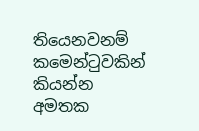තියෙනවනම් කමෙන්ටුවකින් කියන්න අමතක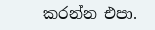කරන්න එපා.